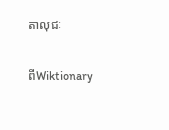តាលុជៈ

ពីWiktionary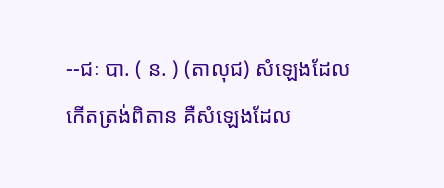--ជៈ បា. ( ន. ) (តាលុជ) សំឡេងដែលកើតត្រង់ពិតាន គឺសំឡេងដែល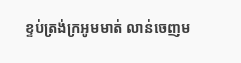ខ្ទប់ត្រង់ក្រអូមមាត់ លាន់ចេញម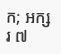ក; អក្សរ ៧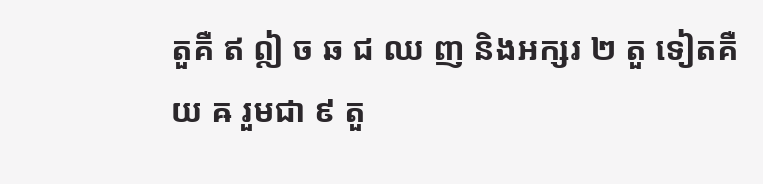តួគឺ ឥ ឦ ច ឆ ជ ឈ ញ និងអក្សរ ២ តួ ទៀតគឺ យ ឝ រួមជា ៩ តួ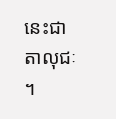នេះជា តាលុជៈ ។